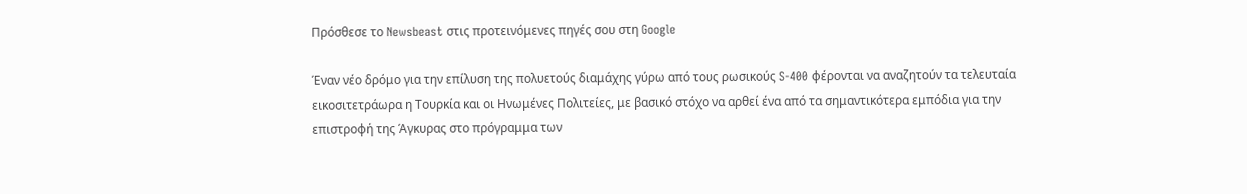Πρόσθεσε το Newsbeast στις προτεινόμενες πηγές σου στη Google

Έναν νέο δρόμο για την επίλυση της πολυετούς διαμάχης γύρω από τους ρωσικούς S-400 φέρονται να αναζητούν τα τελευταία εικοσιτετράωρα η Τουρκία και οι Ηνωμένες Πολιτείες, με βασικό στόχο να αρθεί ένα από τα σημαντικότερα εμπόδια για την επιστροφή της Άγκυρας στο πρόγραμμα των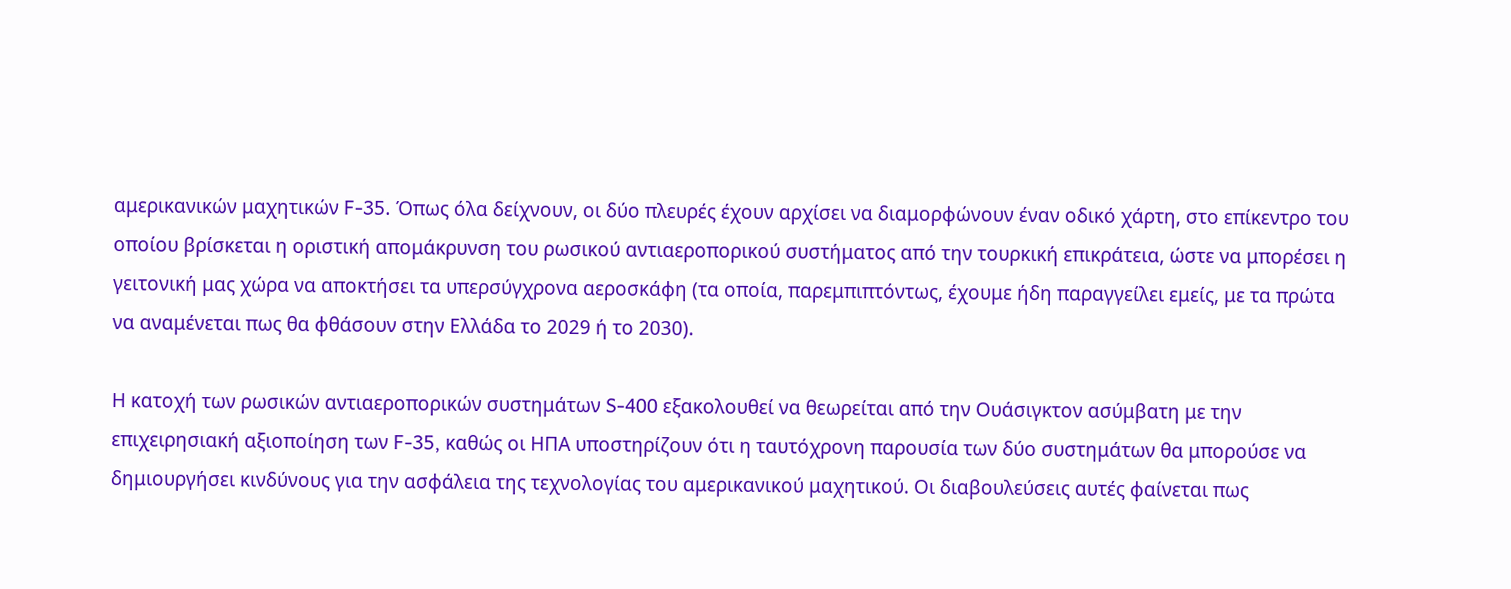αμερικανικών μαχητικών F-35. Όπως όλα δείχνουν, οι δύο πλευρές έχουν αρχίσει να διαμορφώνουν έναν οδικό χάρτη, στο επίκεντρο του οποίου βρίσκεται η οριστική απομάκρυνση του ρωσικού αντιαεροπορικού συστήματος από την τουρκική επικράτεια, ώστε να μπορέσει η γειτονική μας χώρα να αποκτήσει τα υπερσύγχρονα αεροσκάφη (τα οποία, παρεμπιπτόντως, έχουμε ήδη παραγγείλει εμείς, με τα πρώτα να αναμένεται πως θα φθάσουν στην Ελλάδα το 2029 ή το 2030).

Η κατοχή των ρωσικών αντιαεροπορικών συστημάτων S-400 εξακολουθεί να θεωρείται από την Ουάσιγκτον ασύμβατη με την επιχειρησιακή αξιοποίηση των F-35, καθώς οι ΗΠΑ υποστηρίζουν ότι η ταυτόχρονη παρουσία των δύο συστημάτων θα μπορούσε να δημιουργήσει κινδύνους για την ασφάλεια της τεχνολογίας του αμερικανικού μαχητικού. Οι διαβουλεύσεις αυτές φαίνεται πως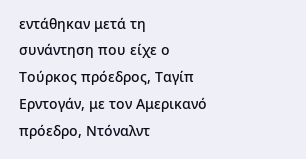εντάθηκαν μετά τη συνάντηση που είχε ο Τούρκος πρόεδρος, Ταγίπ Ερντογάν, με τον Αμερικανό πρόεδρο, Ντόναλντ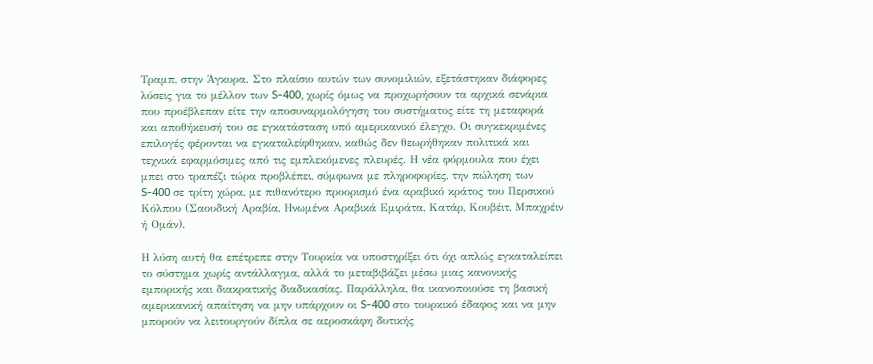Τραμπ, στην Άγκυρα. Στο πλαίσιο αυτών των συνομιλιών, εξετάστηκαν διάφορες λύσεις για το μέλλον των S-400, χωρίς όμως να προχωρήσουν τα αρχικά σενάρια που προέβλεπαν είτε την αποσυναρμολόγηση του συστήματος είτε τη μεταφορά και αποθήκευσή του σε εγκατάσταση υπό αμερικανικό έλεγχο. Οι συγκεκριμένες επιλογές φέρονται να εγκαταλείφθηκαν, καθώς δεν θεωρήθηκαν πολιτικά και τεχνικά εφαρμόσιμες από τις εμπλεκόμενες πλευρές. Η νέα φόρμουλα που έχει μπει στο τραπέζι τώρα προβλέπει, σύμφωνα με πληροφορίες, την πώληση των S-400 σε τρίτη χώρα, με πιθανότερο προορισμό ένα αραβικό κράτος του Περσικού Κόλπου (Σαουδική Αραβία, Ηνωμένα Αραβικά Εμιράτα, Κατάρ, Κουβέιτ, Μπαχρέιν ή Ομάν).

Η λύση αυτή θα επέτρεπε στην Τουρκία να υποστηρίξει ότι όχι απλώς εγκαταλείπει το σύστημα χωρίς αντάλλαγμα, αλλά το μεταβιβάζει μέσω μιας κανονικής εμπορικής και διακρατικής διαδικασίας. Παράλληλα, θα ικανοποιούσε τη βασική αμερικανική απαίτηση να μην υπάρχουν οι S-400 στο τουρκικό έδαφος και να μην μπορούν να λειτουργούν δίπλα σε αεροσκάφη δυτικής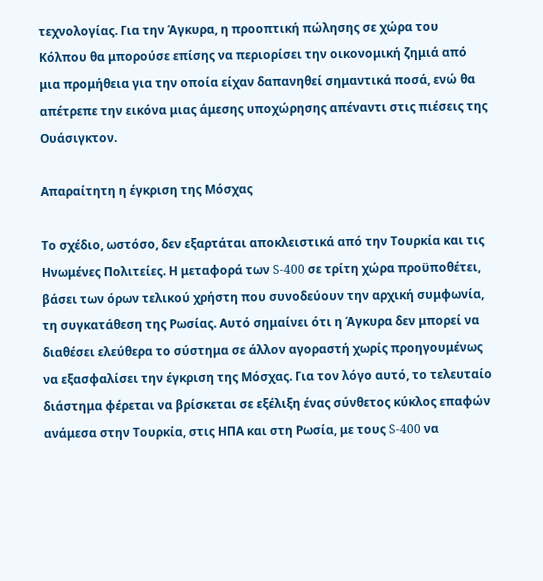τεχνολογίας. Για την Άγκυρα, η προοπτική πώλησης σε χώρα του Κόλπου θα μπορούσε επίσης να περιορίσει την οικονομική ζημιά από μια προμήθεια για την οποία είχαν δαπανηθεί σημαντικά ποσά, ενώ θα απέτρεπε την εικόνα μιας άμεσης υποχώρησης απέναντι στις πιέσεις της Ουάσιγκτον.

Απαραίτητη η έγκριση της Μόσχας

Το σχέδιο, ωστόσο, δεν εξαρτάται αποκλειστικά από την Τουρκία και τις Ηνωμένες Πολιτείες. Η μεταφορά των S-400 σε τρίτη χώρα προϋποθέτει, βάσει των όρων τελικού χρήστη που συνοδεύουν την αρχική συμφωνία, τη συγκατάθεση της Ρωσίας. Αυτό σημαίνει ότι η Άγκυρα δεν μπορεί να διαθέσει ελεύθερα το σύστημα σε άλλον αγοραστή χωρίς προηγουμένως να εξασφαλίσει την έγκριση της Μόσχας. Για τον λόγο αυτό, το τελευταίο διάστημα φέρεται να βρίσκεται σε εξέλιξη ένας σύνθετος κύκλος επαφών ανάμεσα στην Τουρκία, στις ΗΠΑ και στη Ρωσία, με τους S-400 να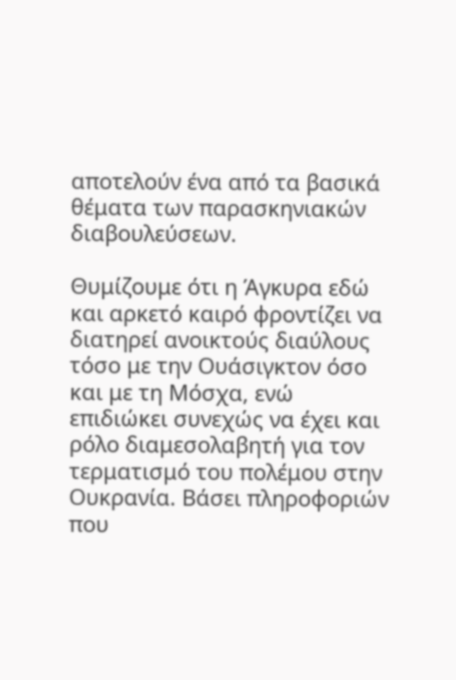αποτελούν ένα από τα βασικά θέματα των παρασκηνιακών διαβουλεύσεων.

Θυμίζουμε ότι η Άγκυρα εδώ και αρκετό καιρό φροντίζει να διατηρεί ανοικτούς διαύλους τόσο με την Ουάσιγκτον όσο και με τη Μόσχα, ενώ επιδιώκει συνεχώς να έχει και ρόλο διαμεσολαβητή για τον τερματισμό του πολέμου στην Ουκρανία. Βάσει πληροφοριών που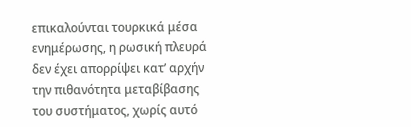επικαλούνται τουρκικά μέσα ενημέρωσης, η ρωσική πλευρά δεν έχει απορρίψει κατ’ αρχήν την πιθανότητα μεταβίβασης του συστήματος, χωρίς αυτό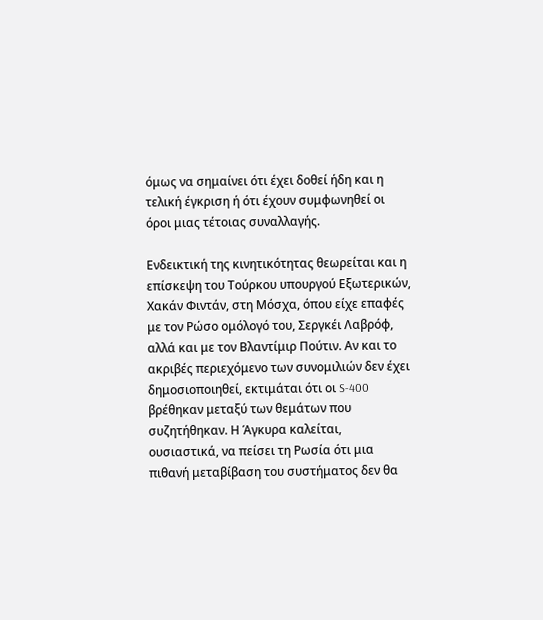όμως να σημαίνει ότι έχει δοθεί ήδη και η τελική έγκριση ή ότι έχουν συμφωνηθεί οι όροι μιας τέτοιας συναλλαγής.

Ενδεικτική της κινητικότητας θεωρείται και η επίσκεψη του Τούρκου υπουργού Εξωτερικών, Χακάν Φιντάν, στη Μόσχα, όπου είχε επαφές με τον Ρώσο ομόλογό του, Σεργκέι Λαβρόφ, αλλά και με τον Βλαντίμιρ Πούτιν. Αν και το ακριβές περιεχόμενο των συνομιλιών δεν έχει δημοσιοποιηθεί, εκτιμάται ότι οι S-400 βρέθηκαν μεταξύ των θεμάτων που συζητήθηκαν. Η Άγκυρα καλείται, ουσιαστικά, να πείσει τη Ρωσία ότι μια πιθανή μεταβίβαση του συστήματος δεν θα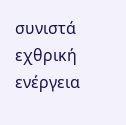συνιστά εχθρική ενέργεια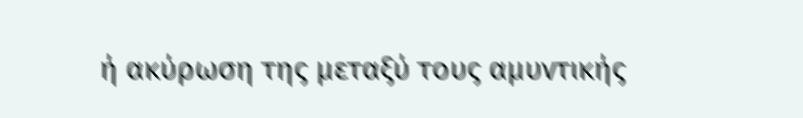ή ακύρωση της μεταξύ τους αμυντικής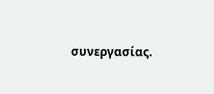συνεργασίας.